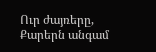Ուր ժայռերը,
Քարերն անգամ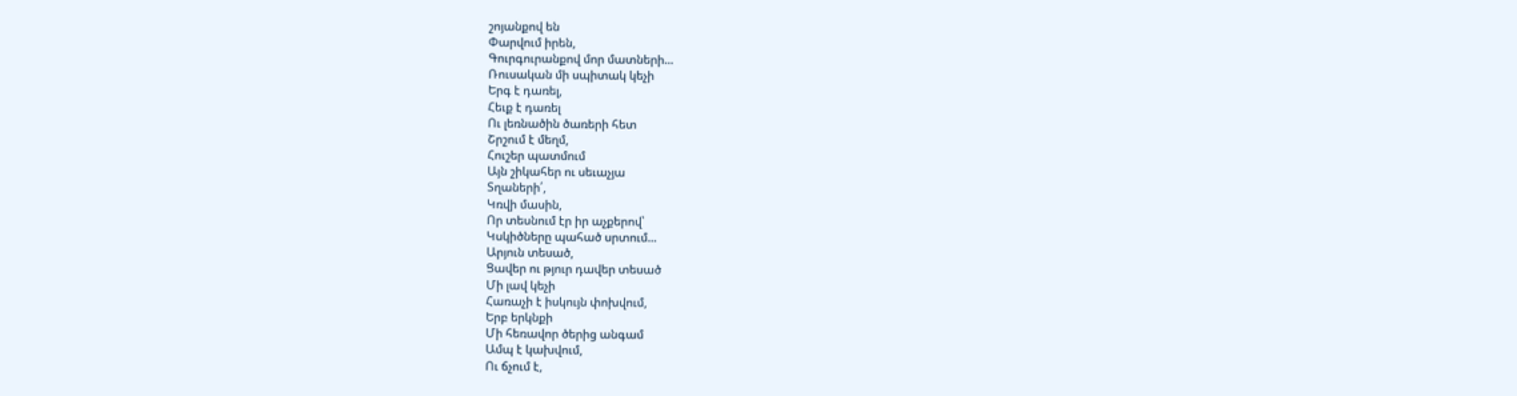շոյանքով են
Փարվում իրեն,
Գուրգուրանքով մոր մատների...
Ռուսական մի սպիտակ կեչի
Երգ է դառել,
Հեւք է դառել
Ու լեռնածին ծառերի հետ
Շրշում է մեղմ,
Հուշեր պատմում
Այն շիկահեր ու սեւաչյա
Տղաների՛,
Կռվի մասին,
Որ տեսնում էր իր աչքերով՝
Կսկիծները պահած սրտում...
Արյուն տեսած,
Ցավեր ու թյուր դավեր տեսած
Մի լավ կեչի
Հառաչի է իսկույն փոխվում,
Երբ երկնքի
Մի հեռավոր ծերից անգամ
Ամպ է կախվում,
Ու ճչում է,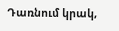Դառնում կրակ,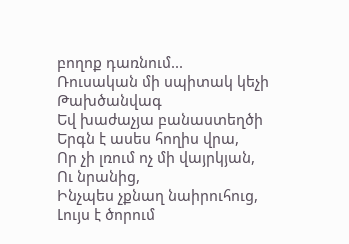բողոք դառնում...
Ռուսական մի սպիտակ կեչի
Թախծանվագ
Եվ խաժաչյա բանաստեղծի
Երգն է ասես հողիս վրա,
Որ չի լռում ոչ մի վայրկյան,
Ու նրանից,
Ինչպես չքնաղ նաիրուհուց,
Լույս է ծորում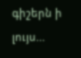գիշերն ի լույս...